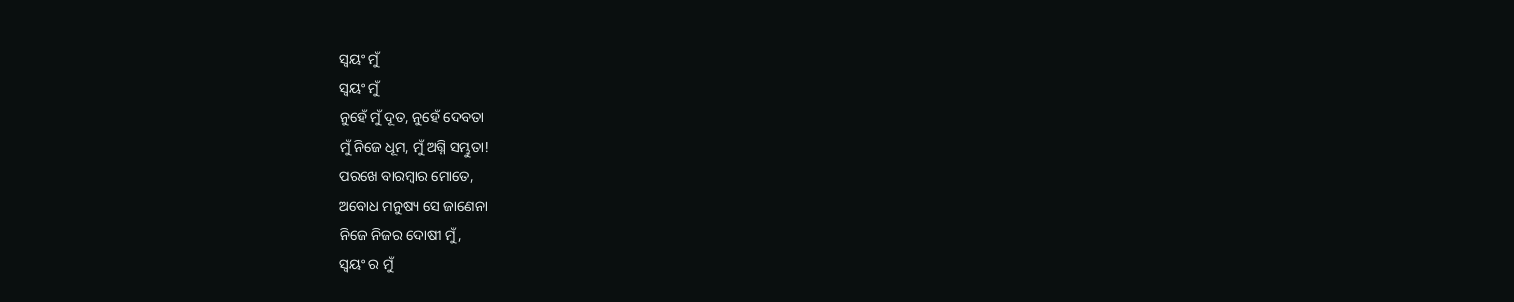ସ୍ବୟଂ ମୁଁ
ସ୍ବୟଂ ମୁଁ
ନୁହେଁ ମୁଁ ଦୂତ, ନୁହେଁ ଦେବତା
ମୁଁ ନିଜେ ଧୂମ, ମୁଁ ଅଗ୍ନି ସମ୍ଭୁତା!
ପରଖେ ବାରମ୍ବାର ମୋତେ,
ଅବୋଧ ମନୁଷ୍ୟ ସେ ଜାଣେନା
ନିଜେ ନିଜର ଦୋଷୀ ମୁଁ,
ସ୍ବୟଂ ର ମୁଁ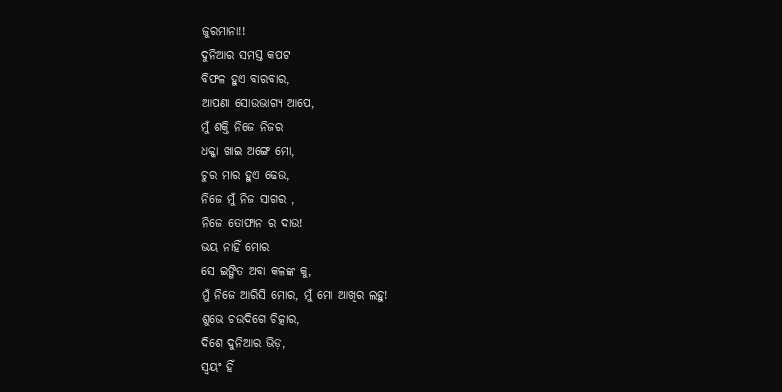ଜୁରମାନା!!
ଦୁନିଆର ସମସ୍ତ କପଟ
ବିଫଳ ହୁଏ ବାରବାର,
ଆପଣା ସୋଉଭାଗ୍ୟ ଆପେ,
ମୁଁ ଶକ୍ତି ନିଜେ ନିଜର
ଧକ୍କା ଖାଇ ଅଙ୍ଗେ ମୋ,
ଚୁର ମାର ହୁଏ ଢେଉ,
ନିଜେ ମୁଁ ନିଜ ସାଗର ,
ନିଜେ ତୋଫାନ ର ଦାଉ!
ଭୟ ନାହିଁ ମୋର
ସେ ଇଙ୍ଗିତ ଅବା କଳଙ୍କ କୁ,
ମୁଁ ନିଜେ ଆରିସି ମୋର, ମୁଁ ମୋ ଆଖିର ଲହୁ!
ଶୁଭେ ଚଉଦିଗେ ଚିତ୍କାର,
ଦିଶେ ଦୁନିଆର ଭିଡ଼,
ସ୍ବୟଂ ହିଁ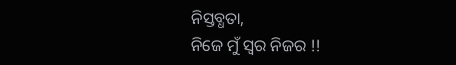ନିସ୍ତବ୍ଧତା,
ନିଜେ ମୁଁ ସ୍ବର ନିଜର !!